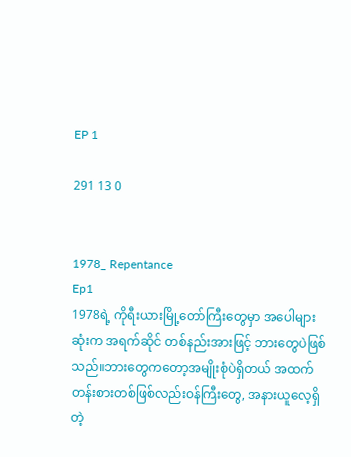EP 1

291 13 0


1978_ Repentance
Ep1
1978ရဲ့ ကိုရီးယားမြို့တော်ကြီးတွေမှာ အပေါများဆုံးက အရက်ဆိုင် တစ်နည်းအားဖြင့် ဘားတွေပဲဖြစ်သည်။ဘားတွေကတော့အမျိုးစုံပဲရှိတယ် အထက်တန်းစားတစ်ဖြစ်လည်းဝန်ကြီးတွေ, အနားယူလေ့ရှိတဲ့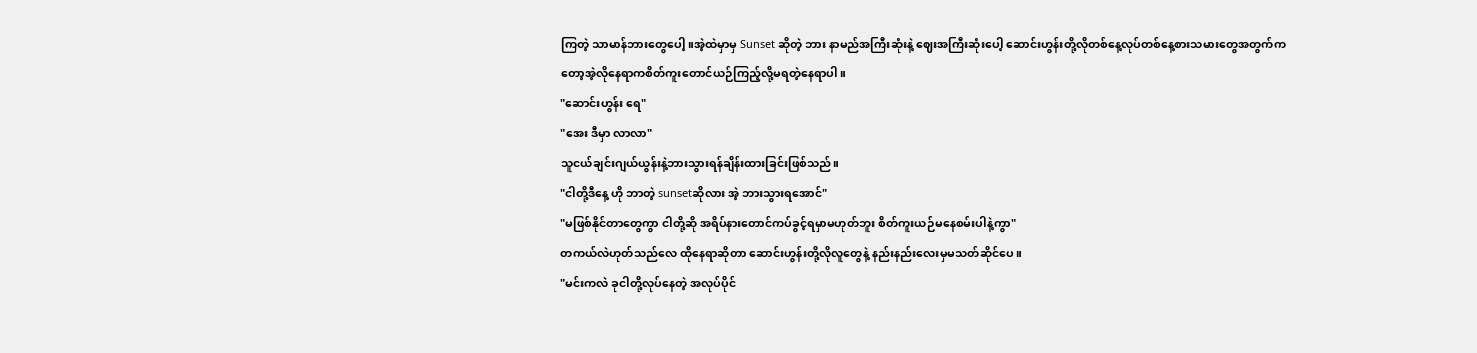ကြတဲ့ သာမာန်ဘားတွေပေါ့။အဲ့ထဲမှာမှ Sunset ဆိုတဲ့ ဘား နာမည်အကြီးဆုံးနဲ့ ဈေးအကြီးဆုံးပေါ့ ဆောင်းဟွန်းတို့လိုတစ်နေ့လုပ်တစ်နေ့စားသမားတွေအတွက်ကတော့အဲ့လိုနေရာကစိတ်ကူးတောင်ယဉ်ကြည့်လို့မရတဲ့နေရာပါ။
"ဆောင်းဟွန်း ရေ"
"အေး ဒီမှာ လာလာ"
သူငယ်ချင်းဂျယ်ယွန်းနဲ့ဘားသွားရန်ချိန်းထားခြင်းဖြစ်သည်။
"ငါတို့ဒီနေ့ ဟို ဘာတဲ့ sunsetဆိုလား အဲ့ ဘားသွားရအောင်"
"မဖြစ်နိုင်တာတွေကွာ ငါတို့ဆို အရိပ်နားတောင်ကပ်ခွင့်ရမှာမဟုတ်ဘူး စိတ်ကူးယဉ်မနေစမ်းပါနဲ့ကွာ"
တကယ်လဲဟုတ်သည်လေ ထိုနေရာဆိုတာ ဆောင်းဟွန်းတို့လိုလူတွေနဲ့ နည်းနည်းလေးမှမသတ်ဆိုင်ပေ။
"မင်းကလဲ ခုငါတို့လုပ်နေတဲ့ အလုပ်ပိုင်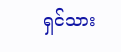ရှင်သား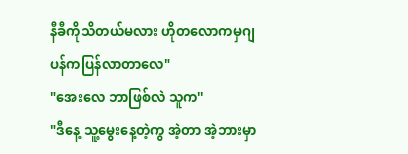နီခီကိုသိတယ်မလား ဟိုတလောကမှဂျပန်ကပြန်လာတာလေ"
"အေးလေ ဘာဖြစ်လဲ သူက''
"ဒီနေ့ သူ့မွေးနေ့တဲ့ကွ အဲ့တာ အဲ့ဘားမှာ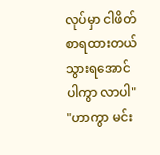လုပ်မှာ ငါဖိတ်စာရထားတယ် သွားရအောင်ပါကွာ လာပါ"
"ဟာကွာ မင်း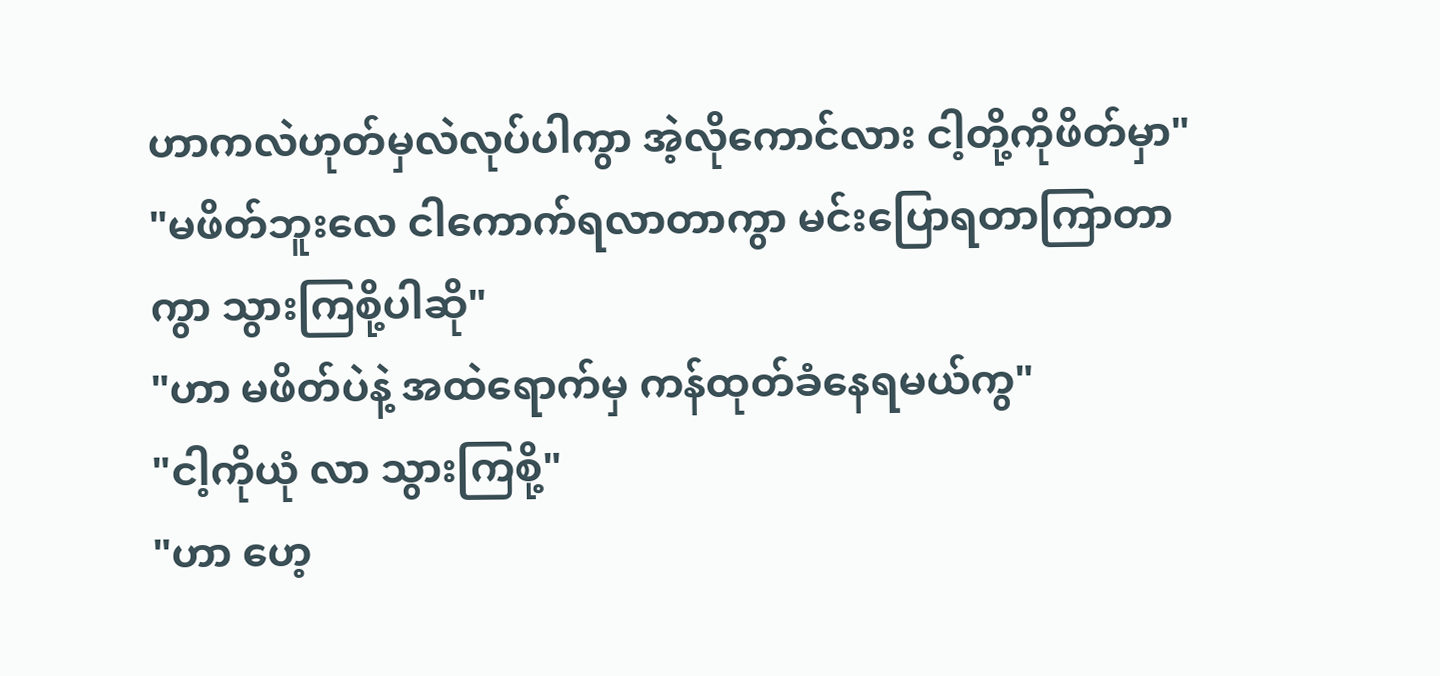ဟာကလဲဟုတ်မှလဲလုပ်ပါကွာ အဲ့လိုကောင်လား ငါ့တို့ကိုဖိတ်မှာ"
"မဖိတ်ဘူးလေ ငါကောက်ရလာတာကွာ မင်းပြောရတာကြာတာကွာ သွားကြစို့ပါဆို"
"ဟာ မဖိတ်ပဲနဲ့ အထဲရောက်မှ ကန်ထုတ်ခံနေရမယ်ကွ"
"ငါ့ကိုယုံ လာ သွားကြစို့"
"ဟာ ဟေ့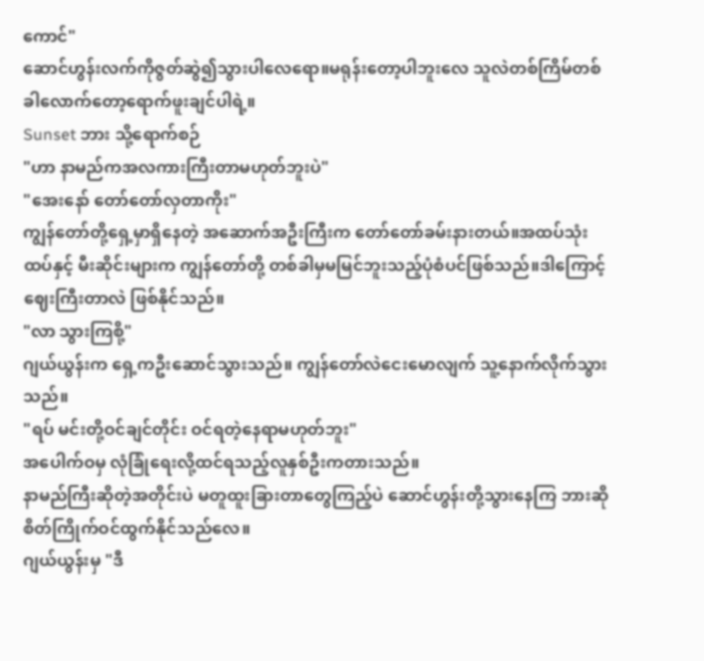ကောင်"
ဆောင်ဟွန်းလက်ကိုဇွတ်ဆွဲ၍သွားပါလေရော။မရုန်းတော့ပါဘူးလေ သူလဲတစ်ကြိမ်တစ်ခါလောက်တော့ရောက်ဖူးချင်ပါရဲ့။
Sunset ဘား သို့ရောက်စဉ်
"ဟာ နာမည်ကအလကားကြီးတာမဟုတ်ဘူးပဲ"
"အေးနော် တော်တော်လှတာကိုး"
ကျွန်တော်တို့ရှေ့မှာရှိနေတဲ့ အဆောက်အဦးကြီးက တော်တော်ခမ်းနားတယ်။အထပ်သုံးထပ်နှင့် မီးဆိုင်းများက ကျွန်တော်တို့ တစ်ခါမှမမြင်ဘူးသည့်ပုံစံပင်ဖြစ်သည်။ဒါကြောင့်ဈေးကြီးတာလဲ ဖြစ်နိုင်သည်။
"လာ သွားကြစို့"
ဂျယ်ယွန်းက ရှေ့ကဦးဆောင်သွားသည်။ ကျွန်တော်လဲငေးမောလျက် သူ့နောက်လိုက်သွားသည်။
"ရပ် မင်းတို့ဝင်ချင်တိုင်း ဝင်ရတဲ့နေရာမဟုတ်ဘူး"
အပေါက်ဝမှ လုံခြုံရေးလို့ထင်ရသည့်လူနှစ်ဦးကတားသည်။
နာမည်ကြီးဆိုတဲ့အတိုင်းပဲ မတူထူးခြားတာတွေကြည့်ပဲ ဆောင်ဟွန်းတို့သွားနေကြ ဘားဆို စိတ်ကြိုက်ဝင်ထွက်နိုင်သည်လေ။
ဂျယ်ယွန်းမှ "ဒီ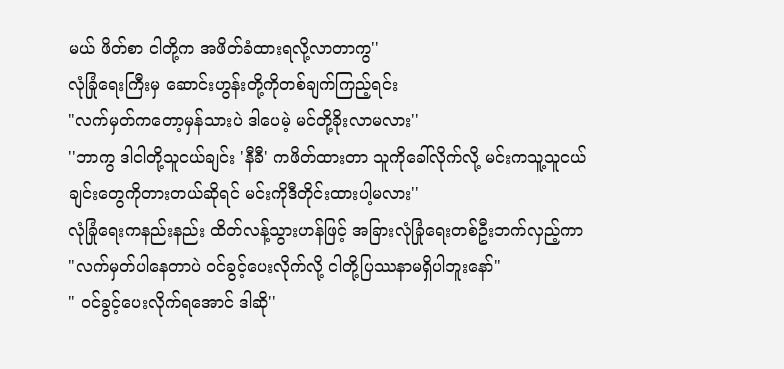မယ် ဖိတ်စာ ငါတို့က အဖိတ်ခံထားရလို့လာတာကွ''
လုံခြုံရေးကြီးမှ ဆောင်းဟွန်းတို့ကိုတစ်ချက်ကြည့်ရင်း
"လက်မှတ်ကတော့မှန်သားပဲ ဒါပေမဲ့ မင်တို့ခိုးလာမလား''
''ဘာကွ ဒါငါတို့သူငယ်ချင်း 'နီခီ' ကဖိတ်ထားတာ သူကိုခေါ်လိုက်လို့ မင်းကသူ့သူငယ်ချင်းတွေကိုတားတယ်ဆိုရင် မင်းကိုဒီတိုင်းထားပါ့မလား''
လုံခြုံရေးကနည်းနည်း ထိတ်လန့်သွားဟန်ဖြင့် အခြားလုံခြုံရေးတစ်ဦးဘက်လှည့်ကာ
"လက်မှတ်ပါနေတာပဲ ဝင်ခွင့်ပေးလိုက်လို့ ငါတို့ပြဿနာမရှိပါဘူးနော်"
" ဝင်ခွင့်ပေးလိုက်ရအောင် ဒါဆို''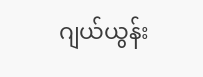ဂျယ်ယွန်း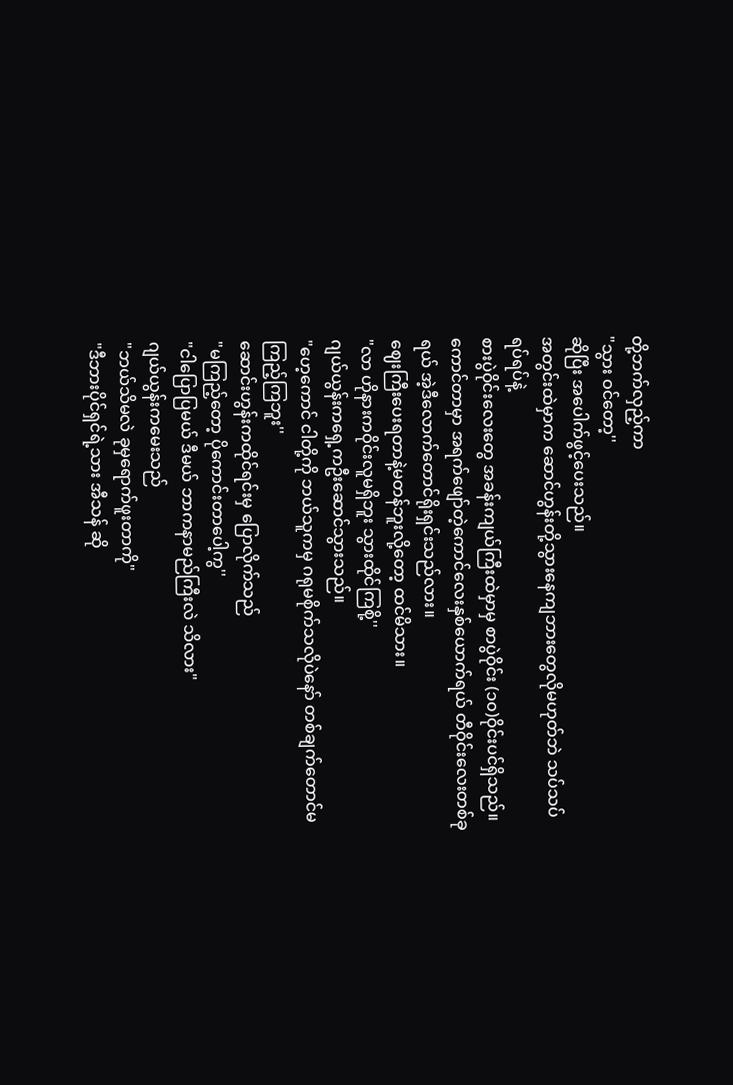တို့ဘက်လှည့်ကာ
"သွား ဝင်တော့''
ဆိုပြီး အပေါက်ဖွင့်ပေးသည်။
အတွင်းထဲမှာက ဆောင်ဟွန်းတို့သွားနေကျဘားတွေလိုမဟုတ်ဘဲ သပ်သပ်ရပ်ရပ်နဲ့
စားပွဲဝိုင်းလေးတွေ အခန်းကျယ်ကြီးထဲမှာမှ စာပွဲဝိုင်း (၁၀)ဝိုင်းပင်ရှိသည်။ ကောင်တာမှာ အရက်ဖျော်တဲ့ကောင်လေးနှစ်ယောက်ရယ် တီဝိုင်းလေးတစ်ခုရယ် အဲ့ဒီလောက်တောင်ရိုးရှင်းသည်လား။
ဈေးကြီးပေးရတာနဲ့မတန်ဘူးလို့တော့ ထင်မိသား။
"လာ ဟိုနားကဝိုင်းလူမရှိဘူး သွားထိုင်ကြစို့''
ဂျယ်ယွန်းကရှေ့ကဦးဆောင်သွားသည်။
"ဟေ့ကောင် ငါတို့ကို ဘယ်သူကမှ ဂရုမစိုက်သလိုပဲနော် တစ်ချက်တောင်မကြည့်ကြဘူး''
ဆောင်းဟွန်းကထိုင်ရင်းမှ ပြောလိုက်သည်
"မကြည့်တော့ ပိုကောင်းတာပေါ့ကွ''
"ငါပြောပြမယ် ဒီမယ် ဘာကနာမည်ကြီးလဲ သိလား"
ဂျယ်ယွန်းကမေးသည်
"ဘယ်သိမလဲ ခုမှရောက်ဖူးတာကို"
"ဒီဘားပိုင်ရှင်ရဲ့သား အီသန် ဆို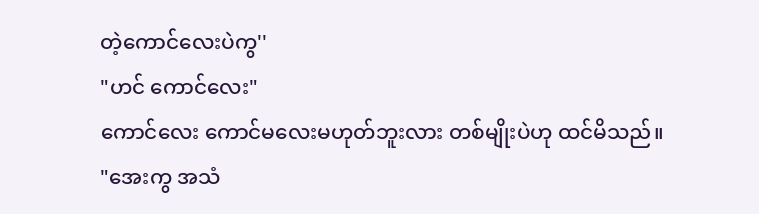တဲ့ကောင်လေးပဲကွ''
"ဟင် ကောင်လေး"
ကောင်လေး ကောင်မလေးမဟုတ်ဘူးလား တစ်မျိုးပဲဟု ထင်မိသည်။
"အေးကွ အသံ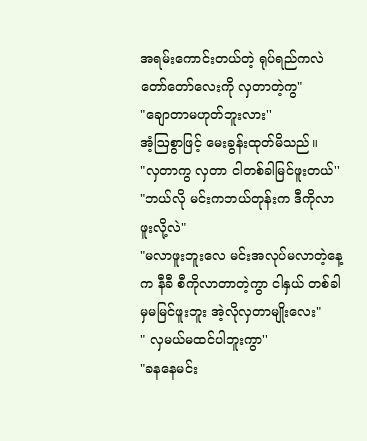အရမ်းကောင်းတယ်တဲ့ ရုပ်ရည်ကလဲ တော်တော်လေးကို လှတာတဲ့ကွ"
"ချောတာမဟုတ်ဘူးလား''
အံ့ဩစွာဖြင့် မေးခွန်းထုတ်မိသည်။
"လှတာကွ လှတာ ငါတစ်ခါမြင်ဖူးတယ်''
"ဘယ်လို မင်းကဘယ်တုန်းက ဒီကိုလာဖူးလို့လဲ"
"မလာဖူးဘူးလေ မင်းအလုပ်မလာတဲ့နေ့က နီခီ စီကိုလာတာတဲ့ကွာ ငါနှယ် တစ်ခါမှမမြင်ဖူးဘူး အဲ့လိုလှတာမျိုးလေး"
" လှမယ်မထင်ပါဘူးကွာ''
"ခနနေမင်း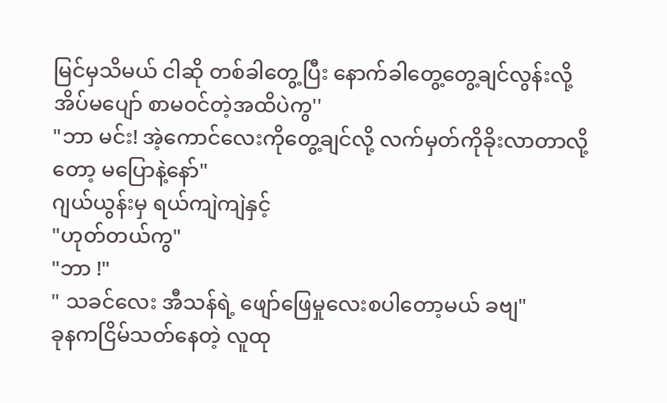မြင်မှသိမယ် ငါဆို တစ်ခါတွေ့ပြီး နောက်ခါတွေ့တွေ့ချင်လွန်းလို့ အိပ်မပျော် စာမဝင်တဲ့အထိပဲကွ''
"ဘာ မင်း! အဲ့ကောင်လေးကိုတွေ့ချင်လို့ လက်မှတ်ကိုခိုးလာတာလို့တော့ မပြောနဲ့နော်"
ဂျယ်ယွန်းမှ ရယ်ကျဲကျဲနှင့်
"ဟုတ်တယ်ကွ"
"ဘာ !"
" သခင်လေး အီသန်ရဲ့ ဖျော်ဖြေမှုလေးစပါတော့မယ် ခဗျ"
ခုနကငြိမ်သတ်နေတဲ့ လူထု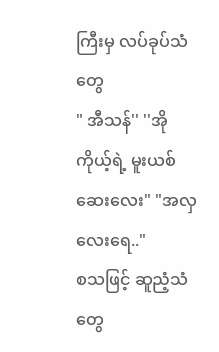ကြီးမှ လပ်ခုပ်သံတွေ
" အီသန်'' ''အို ကိုယ့်ရဲ့ မူးယစ်ဆေးလေး" "အလှလေးရေ.."
စသဖြင့် ဆူညံ့သံတွေ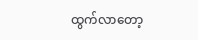ထွက်လာတော့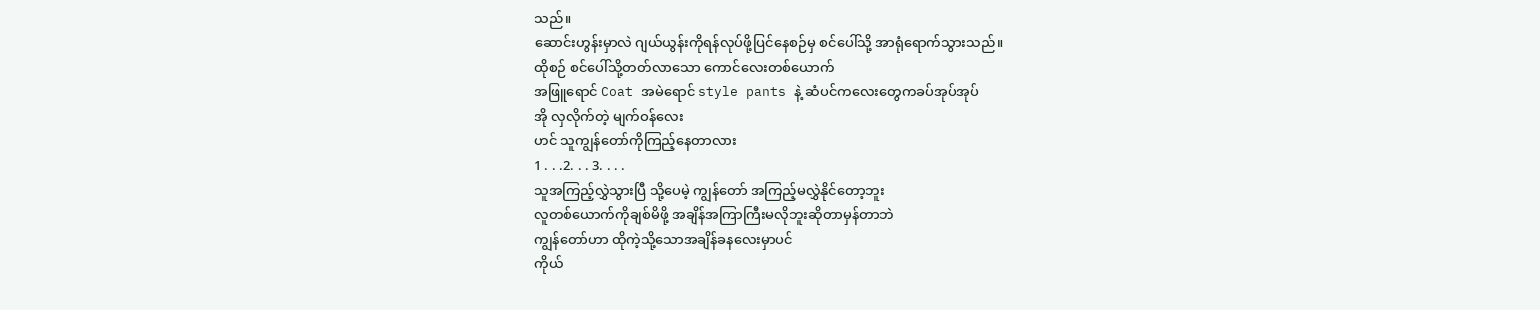သည်။
ဆောင်းဟွန်းမှာလဲ ဂျယ်ယွန်းကိုရန်လုပ်ဖို့ပြင်နေစဉ်မှ စင်ပေါ်သို့ အာရုံရောက်သွားသည်။
ထိုစဉ် စင်ပေါ်သို့တတ်လာသော ကောင်လေးတစ်ယောက်
အဖြူရောင် Coat အမဲရောင် style pants နဲ့ ဆံပင်ကလေးတွေကခပ်အုပ်အုပ်
အို လှလိုက်တဲ့ မျက်ဝန်လေး
ဟင် သူကျွန်တော်ကိုကြည့်နေတာလား
1 . . .2. . . 3. . . .
သူအကြည့်လွှဲသွားပြီ သို့ပေမဲ့ ကျွန်တော် အကြည့်မလွှဲနိုင်တော့ဘူး
လူတစ်ယောက်ကိုချစ်မိဖို့ အချိန်အကြာကြီးမလိုဘူးဆိုတာမှန်တာဘဲ
ကျွန်တော်ဟာ ထိုကဲ့သို့သောအချိန်ခနလေးမှာပင်
ကိုယ်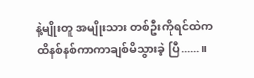နဲ့မျိုးတူ အမျိုးသား တစ်ဦးကိုရင်ထဲကထိနစ်နစ်ကာကာချစ်မိသွားခဲ့ ပြီ......။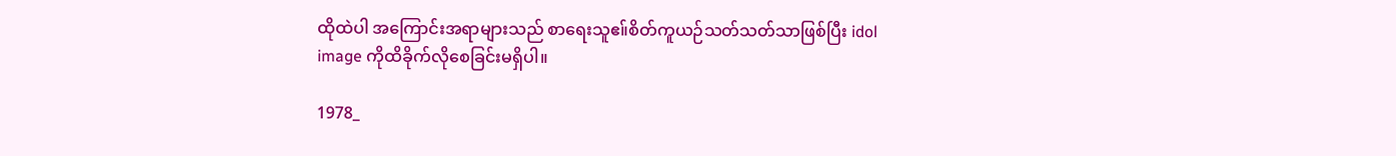ထိုထဲပါ အကြောင်းအရာများသည် စာရေးသူဧ။်စိတ်ကူယဉ်သတ်သတ်သာဖြစ်ပြီး idol image ကိုထိခိုက်လိုစေခြင်းမရှိပါ။

1978_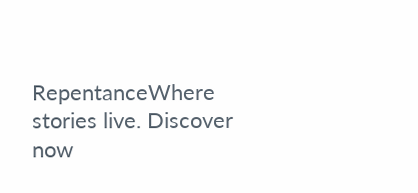RepentanceWhere stories live. Discover now